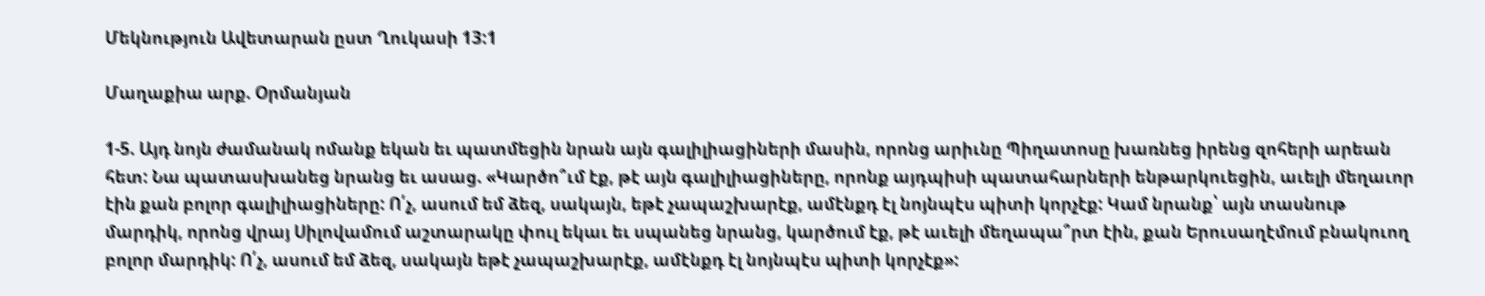Մեկնություն Ավետարան ըստ Ղուկասի 13:1

Մաղաքիա արք. Օրմանյան

1-5. Այդ նոյն ժամանակ ոմանք եկան եւ պատմեցին նրան այն գալիլիացիների մասին, որոնց արիւնը Պիղատոսը խառնեց իրենց զոհերի արեան հետ: Նա պատասխանեց նրանց եւ ասաց. «Կարծո՞ւմ էք, թէ այն գալիլիացիները, որոնք այդպիսի պատահարների ենթարկուեցին, աւելի մեղաւոր էին քան բոլոր գալիլիացիները: Ո՛չ, ասում եմ ձեզ, սակայն, եթէ չապաշխարէք, ամէնքդ էլ նոյնպէս պիտի կորչէք: Կամ նրանք՝ այն տասնութ մարդիկ, որոնց վրայ Սիլովամում աշտարակը փուլ եկաւ եւ սպանեց նրանց, կարծում էք, թէ աւելի մեղապա՞րտ էին, քան Երուսաղէմում բնակուող բոլոր մարդիկ: Ո՛չ, ասում եմ ձեզ, սակայն եթէ չապաշխարէք, ամէնքդ էլ նոյնպէս պիտի կորչէք»: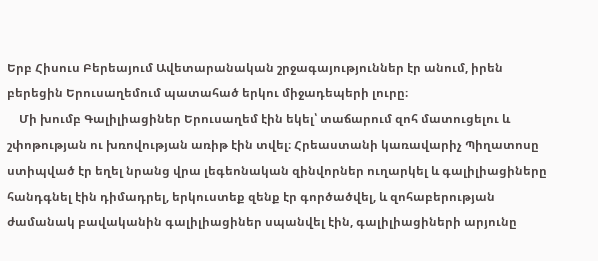Երբ Հիսուս Բերեայում Ավետարանական շրջագայություններ էր անում, իրեն բերեցին Երուսաղեմում պատահած երկու միջադեպերի լուրը։
    Մի խումբ Գալիլիացիներ Երուսաղեմ էին եկել՝ տաճարում զոհ մատուցելու և շփոթության ու խռովության առիթ էին տվել։ Հրեաստանի կառավարիչ Պիղատոսը ստիպված էր եղել նրանց վրա լեգեոնական զինվորներ ուղարկել և գալիլիացիները հանդգնել էին դիմադրել, երկուստեք զենք էր գործածվել, և զոհաբերության ժամանակ բավականին գալիլիացիներ սպանվել էին, գալիլիացիների արյունը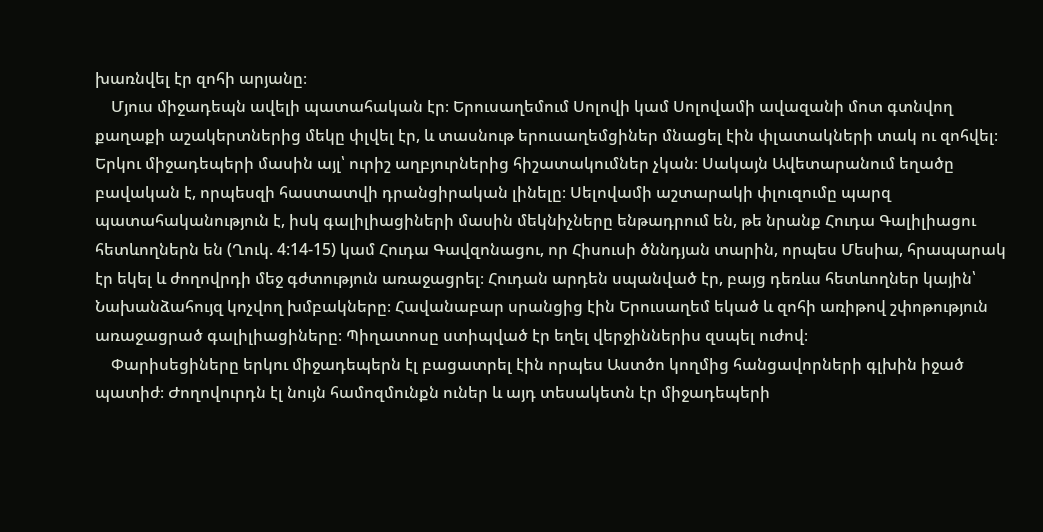խառնվել էր զոհի արյանը։
    Մյուս միջադեպն ավելի պատահական էր։ Երուսաղեմում Սոլովի կամ Սոլովամի ավազանի մոտ գտնվող քաղաքի աշակերտներից մեկը փլվել էր, և տասնութ երուսաղեմցիներ մնացել էին փլատակների տակ ու զոհվել։
Երկու միջադեպերի մասին այլ՝ ուրիշ աղբյուրներից հիշատակումներ չկան։ Սակայն Ավետարանում եղածը բավական է, որպեսզի հաստատվի դրանցիրական լինելը։ Սելովամի աշտարակի փլուզումը պարզ պատահականություն է, իսկ գալիլիացիների մասին մեկնիչները ենթադրում են, թե նրանք Հուդա Գալիլիացու հետևողներն են (Ղուկ. 4:14-15) կամ Հուդա Գավզոնացու, որ Հիսուսի ծննդյան տարին, որպես Մեսիա, հրապարակ էր եկել և ժողովրդի մեջ գժտություն առաջացրել։ Հուդան արդեն սպանված էր, բայց դեռևս հետևողներ կային՝ Նախանձահույզ կոչվող խմբակները։ Հավանաբար սրանցից էին Երուսաղեմ եկած և զոհի առիթով շփոթություն առաջացրած գալիլիացիները։ Պիղատոսը ստիպված էր եղել վերջիններիս զսպել ուժով։
    Փարիսեցիները երկու միջադեպերն էլ բացատրել էին որպես Աստծո կողմից հանցավորների գլխին իջած պատիժ։ Ժողովուրդն էլ նույն համոզմունքն ուներ և այդ տեսակետն էր միջադեպերի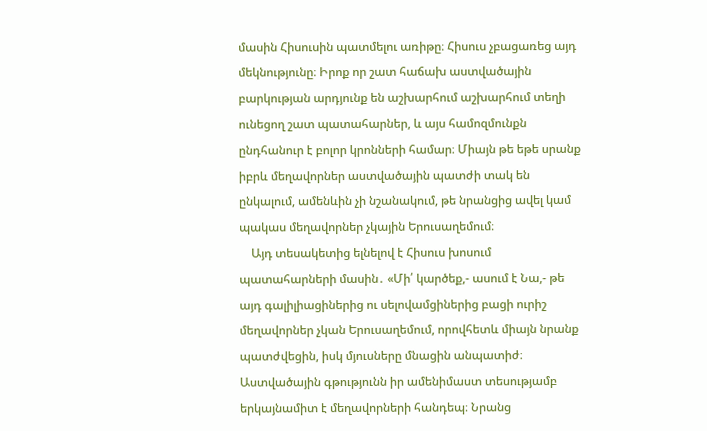մասին Հիսուսին պատմելու առիթը։ Հիսուս չբացառեց այդ մեկնությունը։ Իրոք որ շատ հաճախ աստվածային բարկության արդյունք են աշխարհում աշխարհում տեղի ունեցող շատ պատահարներ, և այս համոզմունքն ընդհանուր է բոլոր կրոնների համար։ Միայն թե եթե սրանք իբրև մեղավորներ աստվածային պատժի տակ են ընկալում, ամենևին չի նշանակում, թե նրանցից ավել կամ պակաս մեղավորներ չկային Երուսաղեմում։
    Այդ տեսակետից ելնելով է Հիսուս խոսում պատահարների մասին․ «Մի՛ կարծեք,- ասում է Նա,- թե այդ գալիլիացիներից ու սելովամցիներից բացի ուրիշ մեղավորներ չկան Երուսաղեմում, որովհետև միայն նրանք պատժվեցին, իսկ մյուսները մնացին անպատիժ։ Աստվածային գթությունն իր ամենիմաստ տեսությամբ երկայնամիտ է մեղավորների հանդեպ։ Նրանց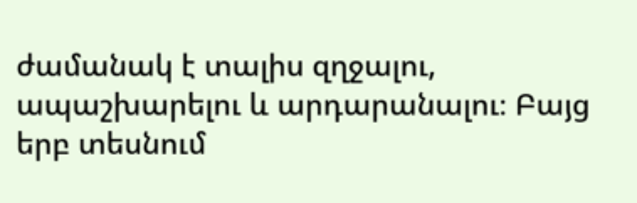ժամանակ է տալիս զղջալու, ապաշխարելու և արդարանալու։ Բայց երբ տեսնում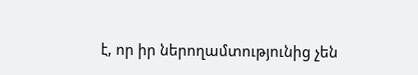է, որ իր ներողամտությունից չեն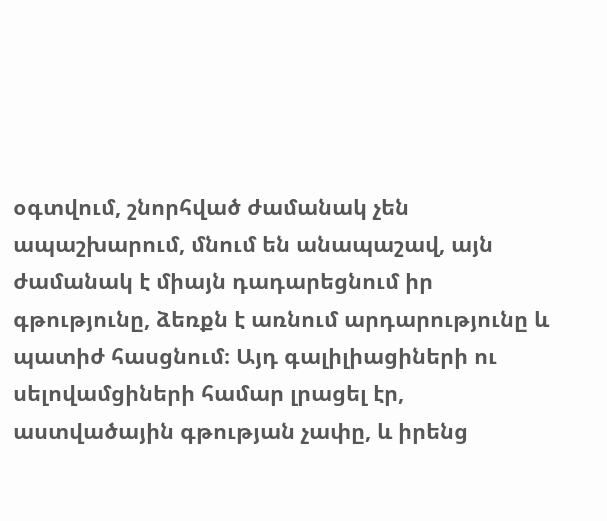օգտվում, շնորհված ժամանակ չեն ապաշխարում, մնում են անապաշավ, այն ժամանակ է միայն դադարեցնում իր գթությունը, ձեռքն է առնում արդարությունը և պատիժ հասցնում։ Այդ գալիլիացիների ու սելովամցիների համար լրացել էր, աստվածային գթության չափը, և իրենց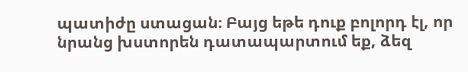պատիժը ստացան։ Բայց եթե դուք բոլորդ էլ, որ նրանց խստորեն դատապարտում եք, ձեզ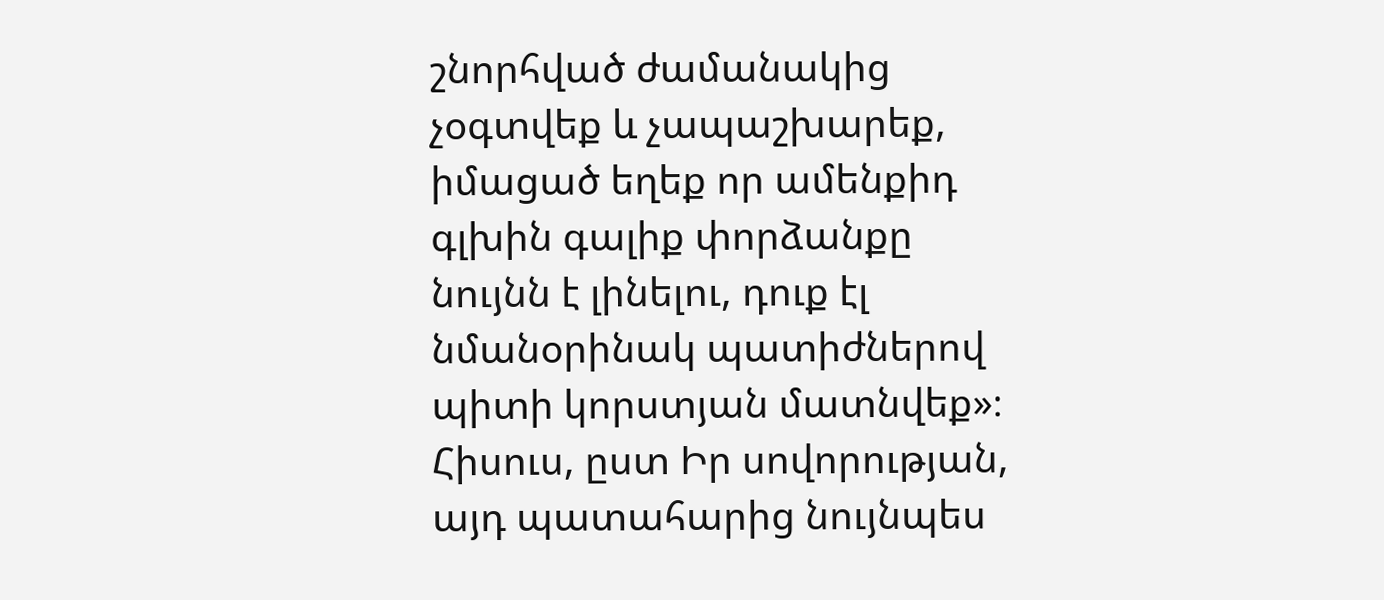շնորհված ժամանակից չօգտվեք և չապաշխարեք, իմացած եղեք որ ամենքիդ գլխին գալիք փորձանքը նույնն է լինելու, դուք էլ նմանօրինակ պատիժներով պիտի կորստյան մատնվեք»։ Հիսուս, ըստ Իր սովորության, այդ պատահարից նույնպես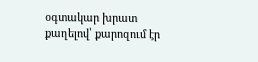օգտակար խրատ քաղելով՝ քարոզում էր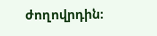ժողովրդին։